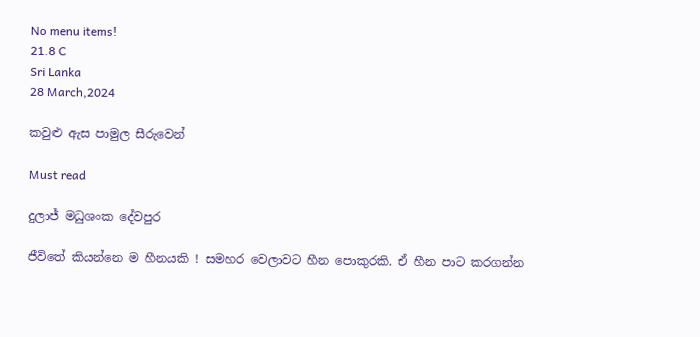No menu items!
21.8 C
Sri Lanka
28 March,2024

කවුළු ඇස පාමුල‍ සීරුවෙන්

Must read

දුලාජ් මධුශංක දේවපුර

ජීවිතේ කියන්නෙ ම හීනයකි ! සමහර වෙලාවට හීන පොකුරකි. ඒ හීන පාට කරගන්න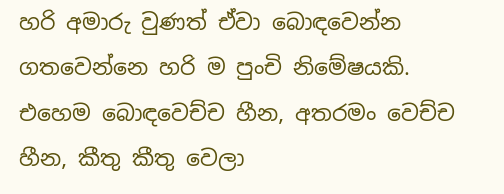හරි අමාරු වුණත් ඒවා බොඳවෙන්න ගතවෙන්නෙ හරි ම පුංචි නිමේෂයකි. එහෙම බොඳවෙච්ච හීන, අතරමං වෙච්ච හීන, කීතු කීතු වෙලා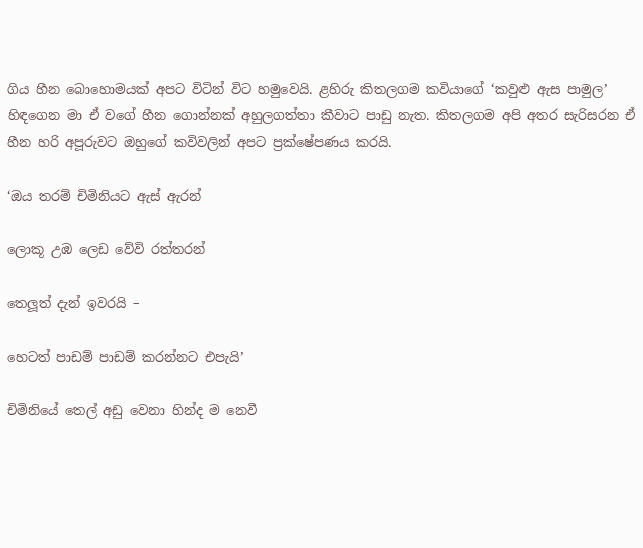ගිය හීන බොහොමයක් අපට විටින් විට හමුවෙයි. ළහිරු කිතලගම කවියාගේ ‘කවුළු ඇස පාමුල’ හිඳගෙන මා ඒ වගේ හීන ගොන්නක් අහුලගත්තා කීවාට පාඩු නැත. කිතලගම අපි අතර සැරිසරන ඒ හීන හරි අපූරුවට ඔහුගේ කවිවලින් අපට ප්‍රක්ෂේපණය කරයි.

‘ඔය තරම් චිමිනියට ඇස් ඇරන්

ලොකූ උඹ ලෙඩ වේවි රත්තරන්

තෙලූ‍ත් දැන් ඉවරයි –

හෙටත් පාඩම් පාඩම් කරන්නට එපැයි’

චිමිනියේ තෙල් අඩු වෙනා හින්ද ම නෙවී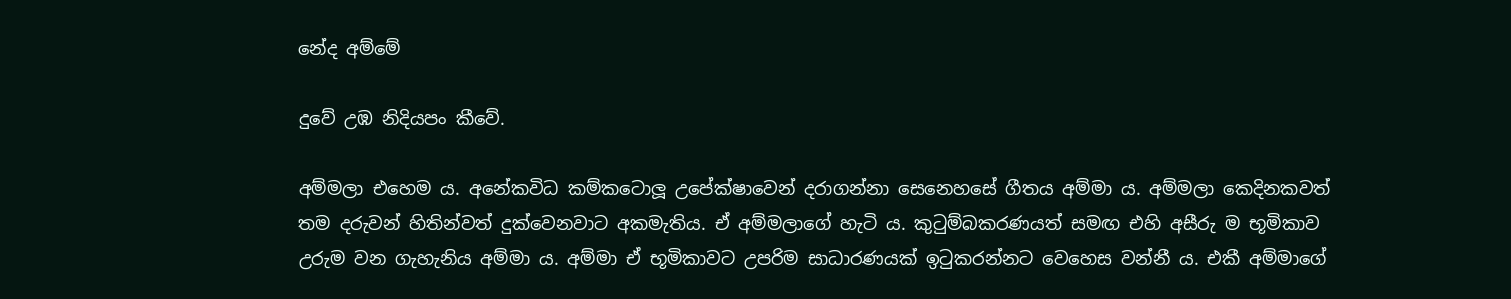නේද අම්මේ

දුවේ උඹ නිදියපං කීවේ.

අම්මලා එහෙම ය. අනේකවිධ කම්කටොලූ‍ උපේක්ෂාවෙන් දරාගන්නා සෙනෙහසේ ගීතය අම්මා ය. අම්මලා කෙදිනකවත් තම දරුවන් හිතින්වත් දුක්වෙනවාට අකමැතිය. ඒ අම්මලාගේ හැටි ය. කුටුම්බකරණයත් සමඟ එහි අසීරු ම භූමිකාව උරුම වන ගැහැනිය අම්මා ය. අම්මා ඒ භූමිකාවට උපරිම සාධාරණයක් ඉටුකරන්නට වෙහෙස වන්නී ය. එකී අම්මාගේ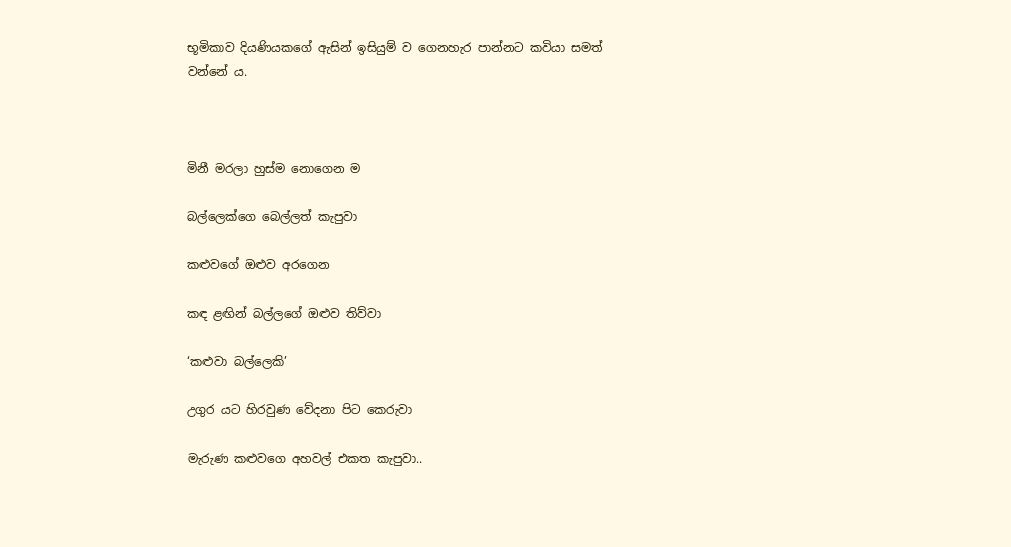භූමිකාව දියණියකගේ ඇසින් ඉසියුම් ව ගෙනහැර පාන්නට කවියා සමත් වන්නේ ය.



මිනී මරලා හුස්ම නොගෙන ම

බල්ලෙක්ගෙ බෙල්ලත් කැපුවා

කළුවගේ ඔළුව අරගෙන

කඳ ළඟින් බල්ලගේ ඔළුව තිව්වා

‘කළුවා බල්ලෙකි’

උගුර යට හිරවුණ වේදනා පිට කෙරුවා

මැරුණ කළුවගෙ අහවල් එකත කැපුවා..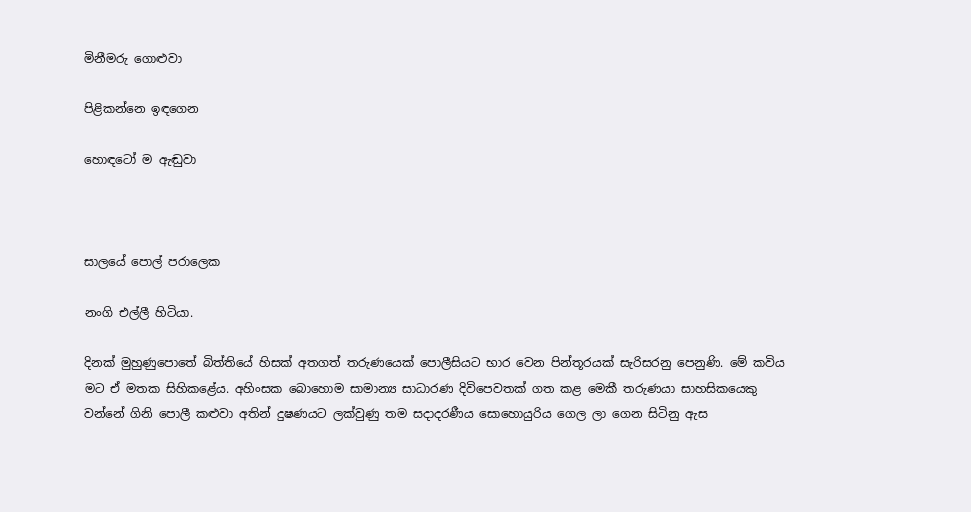මිනීමරු ගොළුවා

පිළිකන්නෙ ඉඳගෙන

හොඳටෝ ම ඇඬුවා



සාලයේ පොල් පරාලෙක

නංගි එල්ලී හිටියා.

දිනක් මුහුණුපොතේ බිත්තියේ හිසක් අතගත් තරුණයෙක් පොලීසියට භාර වෙන පින්තූරයක් සැරිසරනු පෙනුණි. මේ කවිය මට ඒ මතක සිහිකළේය. අහිංසක බොහොම සාමාන්‍ය සාධාරණ දිවිපෙවතක් ගත කළ මෙකී තරුණයා සාහසිකයෙකු වන්නේ ගිනි පොලී කළුවා‍ අතින් දුෂණයට ලක්වුණු තම සදාදරණීය සොහොයුරිය ගෙල ලා ගෙන සිටිනු ඇස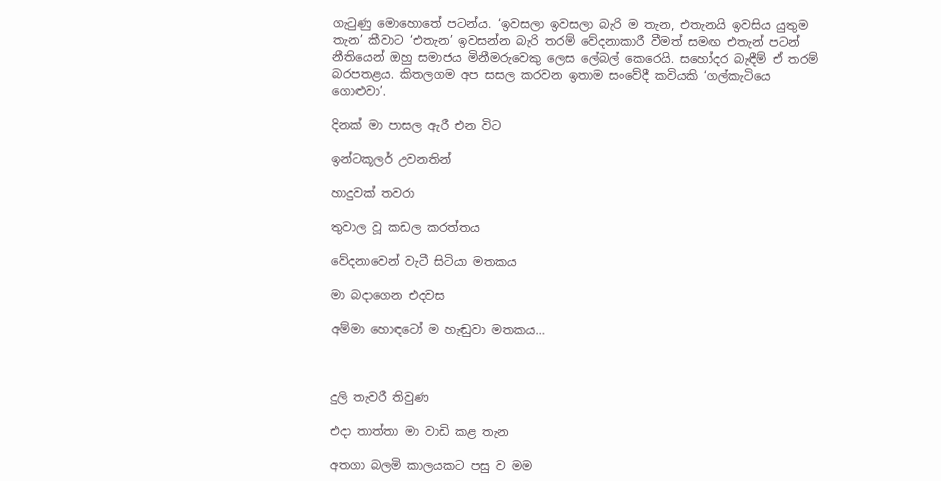ගැටුණු මොහොතේ පටන්ය. ‘ඉවසලා ඉවසලා බැරි ම තැන, එතැනයි ඉවසිය යුතුම තැන’ කීවාට ‘එතැන’ ඉවසන්න බැරි තරම් වේදනාකාරී වීමත් සමඟ එතැන් පටන් නීතියෙන් ඔහු සමාජය මිනීමරුවෙකු ලෙස ලේබල් කෙරෙයි. සහෝදර බැඳීම් ඒ තරම් බරපතළය. කිතලගම අප සසල කරවන ඉතාම සංවේදී කවියකි ‘ගල්කැටියෙ ගොළුවා’.

දිනක් මා පාසල ඇරී එන විට

ඉන්ටකූලර් උවනතින්

හාදුවක් තවරා

තුවාල වූ කඩල කරත්තය

වේදනාවෙන් වැටී සිටියා මතකය

මා බදාගෙන එදවස

අම්මා හොඳටෝ ම හැඬුවා මතකය…



දුලි තැවරී තිවුණ

එදා තාත්තා මා වාඩි කළ තැන

අතගා බලමි කාලයකට පසු ව මම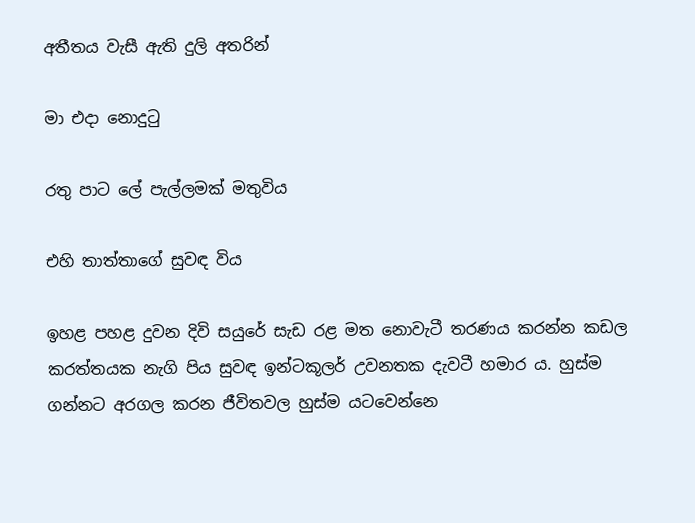අතීතය වැසී ඇති දුලි අතරින්

මා එදා නොදුටු

රතු පාට ලේ පැල්ලමක් මතුවිය

එහි තාත්තාගේ සුවඳ විය‍

ඉහළ පහළ දුවන දිවි සයුරේ සැඩ රළ මත නොවැටී තරණය කරන්න කඩල කරත්තයක නැගි පිය සුවඳ ඉන්ටකූලර් උවනතක දැවටී හමාර ය. හුස්ම ගන්නට අරගල කරන ජීවිතවල හුස්ම යටවෙන්නෙ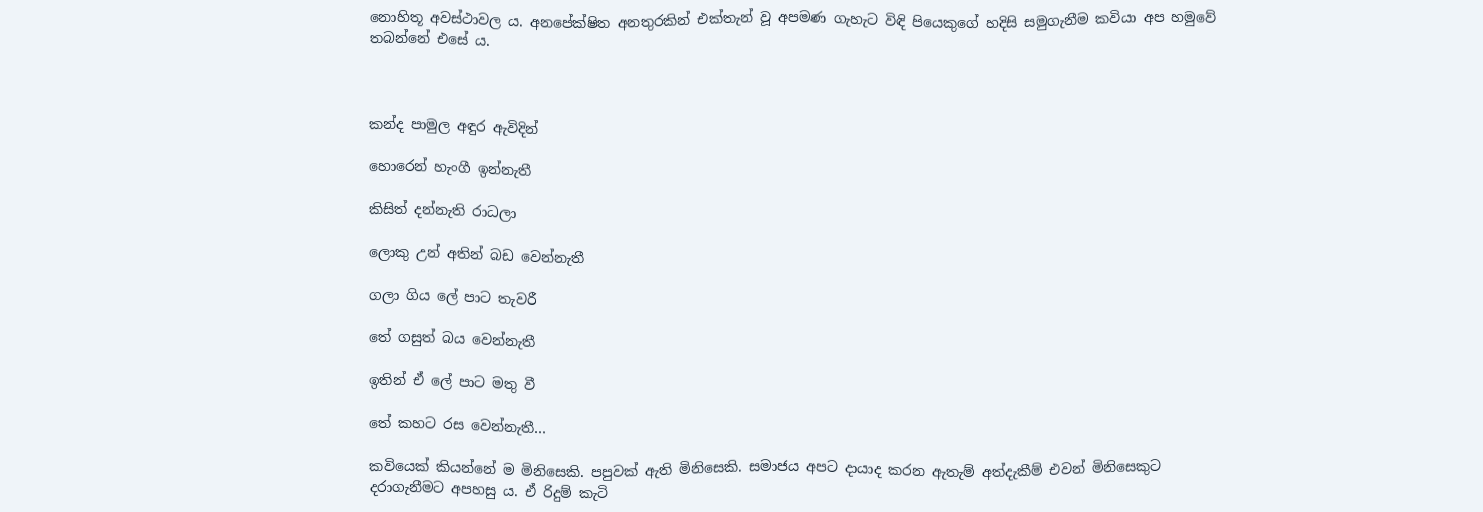නොහිතූ අවස්ථාවල ය. අනපේක්ෂිත අනතුරකින් එක්තැන් වූ අපමණ ගැහැට විඳි පියෙකුගේ හදිසි සමුගැනීම කවියා අප හමුවේ තබන්නේ එසේ ය.



කන්ද පාමුල අඳුර ඇවිදින්

හොරෙන් හැංගී ඉන්නැතී

කිසිත් දන්නැති රාධලා

ලොකු උන් අතින් බඩ වෙන්නැතී

ගලා ගිය ලේ පාට තැවරී

තේ ගසුත් බය වෙන්නැතී

ඉතින් ඒ ලේ පාට මතු වී

තේ කහට රස වෙන්නැතී…

කවියෙක් කියන්නේ ම මිනිසෙකි. පපුවක් ඇති මිනිසෙකි. සමාජය අපට දායාද කරන ඇතැම් අත්දැකීම් එවන් මිනිසෙකුට දරාගැනීමට අපහසු ය. ඒ රිදුම් කැටි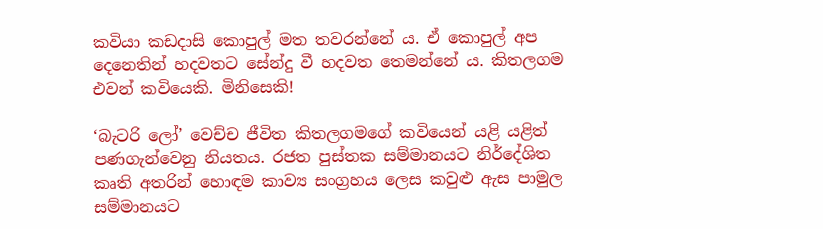කවියා කඩදාසි කොපුල් මත තවරන්නේ ය. ඒ කොපුල් අප දෙනෙතින් හදවතට සේන්දු වී හදවත තෙමන්නේ ය. කිතලගම එවන් කවියෙකි. මිනිසෙකි!

‘බැටරි ලෝ’ වෙච්ච ජීවිත කිතලගමගේ කවියෙන් යළි යළිත් පණගැන්වෙනු නියතය. රජත පුස්තක සම්මානයට නිර්දේශිත කෘති අතරින් හොඳම කාව්‍ය සංග්‍රහය ලෙස කවුළු ඇස පාමුල සම්මානයට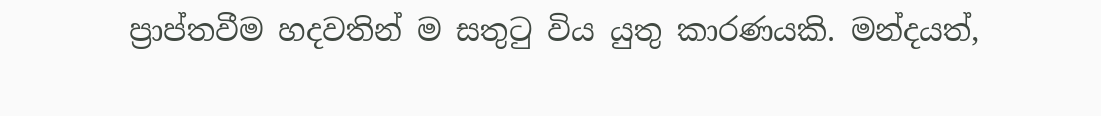ප්‍රාප්තවීම හදවතින් ම සතුටු විය යුතු කාරණයකි. මන්දයත්,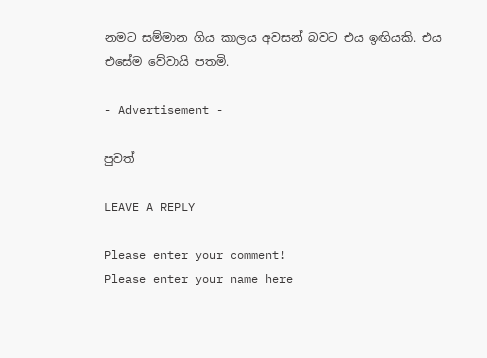නමට සම්මාන ගිය කාලය අවසන් බවට එය ඉඟියකි. එය එසේම වේවායි පතමි.

- Advertisement -

පුවත්

LEAVE A REPLY

Please enter your comment!
Please enter your name here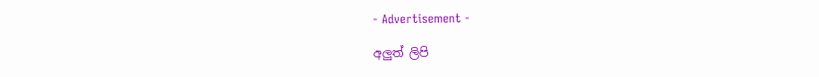- Advertisement -

අලුත් ලිපි